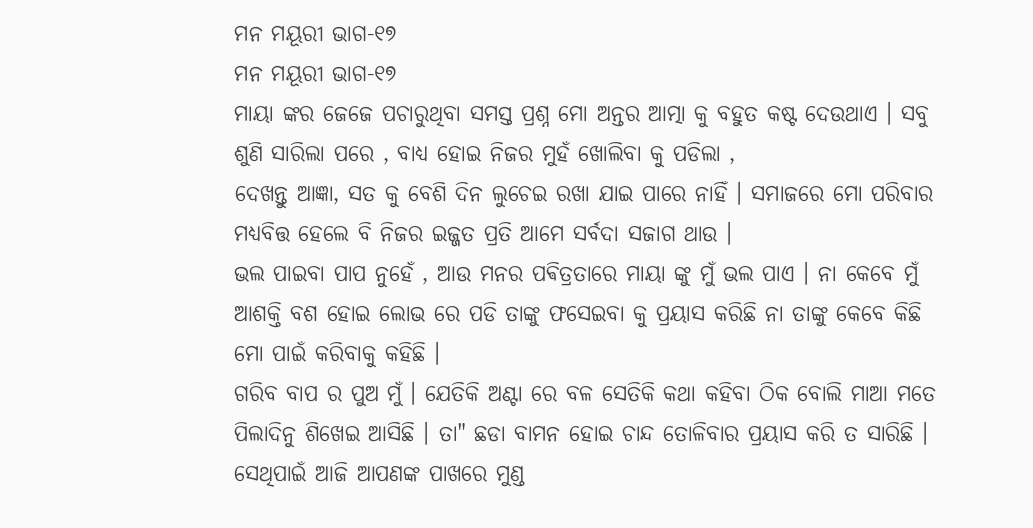ମନ ମୟୂରୀ ଭାଗ-୧୭
ମନ ମୟୂରୀ ଭାଗ-୧୭
ମାୟା ଙ୍କର ଜେଜେ ପଚାରୁଥିବା ସମସ୍ତ ପ୍ରଶ୍ନ ମୋ ଅନ୍ତର ଆତ୍ମା କୁ ବହୁତ କଷ୍ଟ ଦେଉଥାଏ । ସବୁ ଶୁଣି ସାରିଲା ପରେ , ବାଧ୍ଯ ହୋଇ ନିଜର ମୁହଁ ଖୋଲିବା କୁ ପଡିଲା ,
ଦେଖନ୍ତୁ ଆଜ୍ଞା, ସତ କୁ ବେଶି ଦିନ ଲୁଚେଇ ରଖା ଯାଇ ପାରେ ନାହିଁ । ସମାଜରେ ମୋ ପରିବାର ମଧ୍ୟବିତ୍ତ ହେଲେ ବି ନିଜର ଇଜ୍ଜତ ପ୍ରତି ଆମେ ସର୍ବଦା ସଜାଗ ଥାଉ ।
ଭଲ ପାଇବା ପାପ ନୁହେଁ , ଆଉ ମନର ପଵିତ୍ରତାରେ ମାୟା ଙ୍କୁ ମୁଁ ଭଲ ପାଏ । ନା କେବେ ମୁଁ ଆଶକ୍ତି ବଶ ହୋଇ ଲୋଭ ରେ ପଡି ତାଙ୍କୁ ଫସେଇବା କୁ ପ୍ରୟାସ କରିଛି ନା ତାଙ୍କୁ କେବେ କିଛି ମୋ ପାଇଁ କରିବାକୁ କହିଛି ।
ଗରିବ ବାପ ର ପୁଅ ମୁଁ । ଯେତିକି ଅଣ୍ଟା ରେ ବଳ ସେତିକି କଥା କହିବା ଠିକ ବୋଲି ମାଆ ମତେ ପିଲାଦିନୁ ଶିଖେଇ ଆସିଛି । ତା" ଛଡା ବାମନ ହୋଇ ଚାନ୍ଦ ତୋଳିବାର ପ୍ରୟାସ କରି ତ ସାରିଛି । ସେଥିପାଇଁ ଆଜି ଆପଣଙ୍କ ପାଖରେ ମୁଣ୍ଡ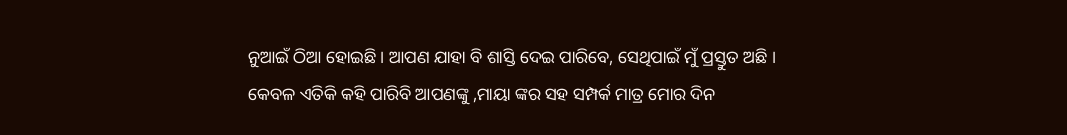ନୁଆଇଁ ଠିଆ ହୋଇଛି । ଆପଣ ଯାହା ବି ଶାସ୍ତି ଦେଇ ପାରିବେ, ସେଥିପାଇଁ ମୁଁ ପ୍ରସ୍ତୁତ ଅଛି ।
କେବଳ ଏତିକି କହି ପାରିବି ଆପଣଙ୍କୁ ,ମାୟା ଙ୍କର ସହ ସମ୍ପର୍କ ମାତ୍ର ମୋର ଦିନ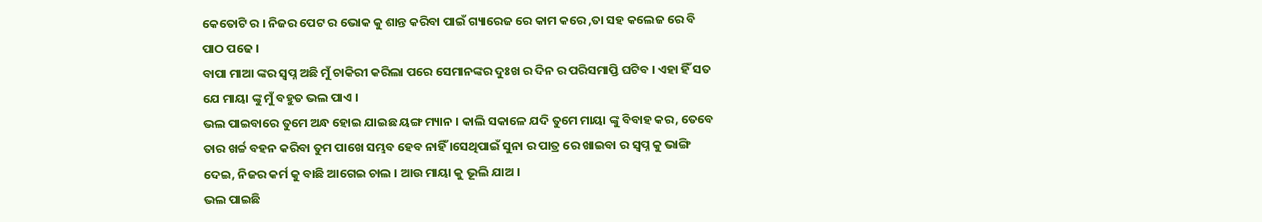କେତୋଟି ର । ନିଜର ପେଟ ର ଭୋକ କୁ ଶାନ୍ତ କରିବା ପାଇଁ ଗ୍ୟାରେଜ ରେ କାମ କରେ ,ତା ସହ କଲେଜ ରେ ବି ପାଠ ପଢେ ।
ବାପା ମାଆ ଙ୍କର ସ୍ୱପ୍ନ ଅଛି ମୁଁ ଚାକିରୀ କରିଲା ପରେ ସେମାନଙ୍କର ଦୁଃଖ ର ଦିନ ର ପରିସମାପ୍ତି ଘଟିବ । ଏହା ହିଁ ସତ ଯେ ମାୟା ଙ୍କୁ ମୁଁ ବହୁତ ଭଲ ପାଏ ।
ଭଲ ପାଇବାରେ ତୁମେ ଅନ୍ଧ ହୋଇ ଯାଇଛ ୟଙ୍ଗ ମ୍ୟାନ । କାଲି ସକାଳେ ଯଦି ତୁମେ ମାୟା ଙ୍କୁ ବିବାହ କର, ତେବେ ତାର ଖର୍ଚ୍ଚ ବହନ କରିବା ତୁମ ପାଖେ ସମ୍ଭବ ହେବ ନାହିଁ ।ସେଥିପାଇଁ ସୁନା ର ପାତ୍ର ରେ ଖାଇବା ର ସ୍ୱପ୍ନ କୁ ଭାଙ୍ଗି ଦେଇ, ନିଜର କର୍ମ କୁ ବାଛି ଆଗେଇ ଚାଲ । ଆଉ ମାୟା କୁ ଭୂଲି ଯାଅ ।
ଭଲ ପାଇଛି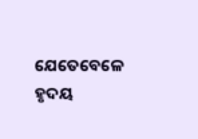ଯେତେବେଳେ ହୃଦୟ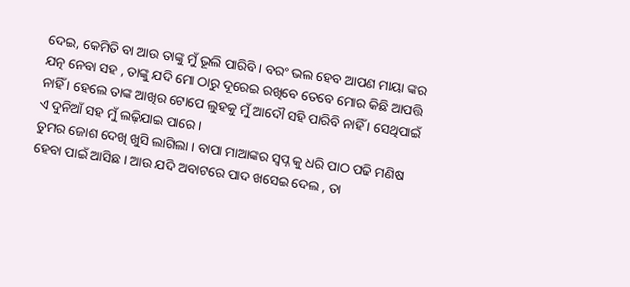ଦେଇ, କେମିତି ବା ଆଉ ତାଙ୍କୁ ମୁଁ ଭୂଲି ପାରିବି । ବରଂ ଭଲ ହେବ ଆପଣ ମାୟା ଙ୍କର ଯତ୍ନ ନେବା ସହ , ତାଙ୍କୁ ଯଦି ମୋ ଠାରୁ ଦୂରେଇ ରଖିବେ ତେବେ ମୋର କିଛି ଆପତ୍ତି ନାହିଁ । ହେଲେ ତାଙ୍କ ଆଖିର ଟୋପେ ଲୁହକୁ ମୁଁ ଆଦୌ ସହି ପାରିବି ନାହିଁ । ସେଥିପାଇଁ ଏ ଦୁନିଆଁ ସହ ମୁଁ ଲଢ଼ିଯାଇ ପାରେ ।
ତୁମର ଜୋଶ ଦେଖି ଖୁସି ଲାଗିଲା । ବାପା ମାଆଙ୍କର ସ୍ୱପ୍ନ କୁ ଧରି ପାଠ ପଢି ମଣିଷ ହେବା ପାଇଁ ଆସିଛ । ଆଉ ଯଦି ଅବାଟରେ ପାଦ ଖସେଇ ଦେଲ , ତା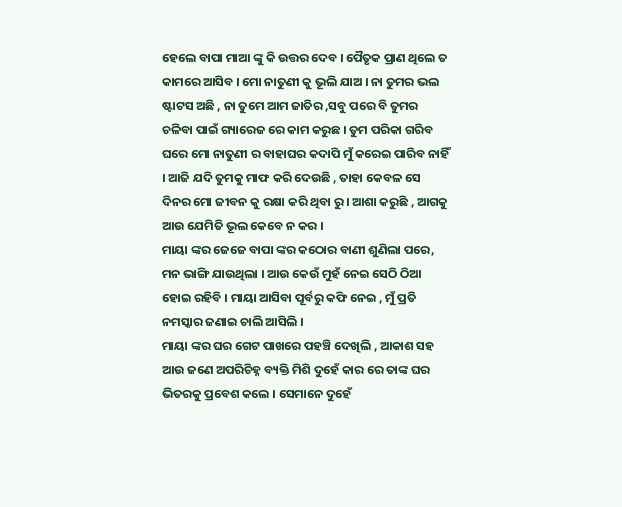ହେଲେ ବାପା ମାଆ ଙ୍କୁ କି ଉତ୍ତର ଦେବ । ପୈତୃକ ପ୍ରାଣ ଥିଲେ ତ କାମରେ ଆସିବ । ମୋ ନାତୁଣୀ କୁ ଭୂଲି ଯାଅ । ନା ତୁମର ଭଲ ଷ୍ଟାଟସ ଅଛି , ନା ତୁମେ ଆମ ଜାତିର ,ସବୁ ପରେ ବି ତୁମର ଚଳିବା ପାଇଁ ଗ୍ୟାରେଜ ରେ କାମ କରୁଛ । ତୁମ ପରିକା ଗରିବ ଘରେ ମୋ ନାତୁଣୀ ର ବାହାଘର କଦାପି ମୁଁ କରେଇ ପାରିବ ନାହିଁ । ଆଜି ଯଦି ତୁମକୁ ମାଫ କରି ଦେଉଛି , ତାହା କେବଳ ସେ ଦିନର ମୋ ଜୀବନ କୁ ରକ୍ଷା କରି ଥିବା ରୁ । ଆଶା କରୁଛି , ଆଗକୁ ଆଉ ଯେମିତି ଭୂଲ କେବେ ନ କର ।
ମାୟା ଙ୍କର ଜେଜେ ବାପା ଙ୍କର କଠୋର ବାଣୀ ଶୁଣିଲା ପରେ, ମନ ଭାଙ୍ଗି ଯାଉଥିଲା । ଆଉ କେଉଁ ମୁହଁ ନେଇ ସେଠି ଠିଆ ହୋଇ ରହିବି । ମାୟା ଆସିବା ପୂର୍ବରୁ କଫି ନେଇ , ମୁଁ ପ୍ରତି ନମସ୍କାର ଜଣାଇ ଚାଲି ଆସିଲି ।
ମାୟା ଙ୍କର ଘର ଗେଟ ପାଖରେ ପହଞ୍ଚି ଦେଖିଲି , ଆକାଶ ସହ ଆଉ ଜଣେ ଅପରିଚିହ୍ନ ବ୍ୟକ୍ତି ମିଶି ଦୁହେଁ କାର ରେ ତାଙ୍କ ଘର ଭିତରକୁ ପ୍ରବେଶ କଲେ । ସେମାନେ ଦୁହେଁ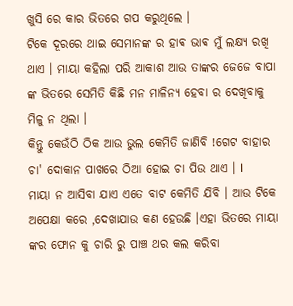ଖୁସି ରେ କାର ଭିତରେ ଗପ କରୁଥିଲେ ।
ଟିକେ ଦୂରରେ ଥାଇ ସେମାନଙ୍କ ର ହାଵ ଭାଵ ମୁଁ ଲକ୍ଷ୍ୟ ରଖି ଥାଏ । ମାୟା କହିଲା ପରି ଆକାଶ ଆଉ ତାଙ୍କର ଜେଜେ ବାପା ଙ୍କ ଭିତରେ ସେମିତି କିଛି ମନ ମାଳିନ୍ୟ ହେବା ର ଦେଖିବାକୁ ମିଳୁ ନ ଥିଲା ।
କିନ୍ତୁ କେଉଁଠି ଠିକ ଆଉ ଭୁଲ କେମିତି ଜାଣିବି !ଗେଟ ବାହାର ଚା' ଦୋକାନ ପାଖରେ ଠିଆ ହୋଇ ଚା ପିଉ ଥାଏ । I
ମାୟା ନ ଆସିବା ଯାଏ ଏତେ ବାଟ କେମିତି ଯିବି । ଆଉ ଟିକେ ଅପେକ୍ଷା କରେ ,ଦେଖାଯାଉ କଣ ହେଉଛି ।ଏହା ଭିତରେ ମାୟା ଙ୍କର ଫୋନ କୁ ଚାରି ରୁ ପାଞ୍ଚ ଥର କଲ କରିବା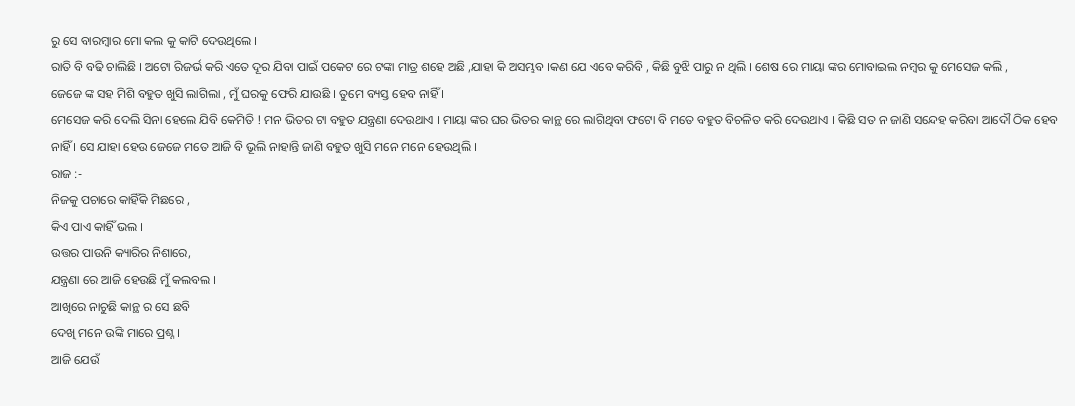ରୁ ସେ ବାରମ୍ବାର ମୋ କଲ କୁ କାଟି ଦେଉଥିଲେ ।
ରାତି ବି ବଢି ଚାଲିଛି । ଅଟୋ ରିଜର୍ଭ କରି ଏତେ ଦୂର ଯିବା ପାଇଁ ପକେଟ ରେ ଟଙ୍କା ମାତ୍ର ଶହେ ଅଛି ,ଯାହା କି ଅସମ୍ଭବ ।କଣ ଯେ ଏବେ କରିବି , କିଛି ବୁଝି ପାରୁ ନ ଥିଲି । ଶେଷ ରେ ମାୟା ଙ୍କର ମୋବାଇଲ ନମ୍ବର କୁ ମେସେଜ କଲି ,
ଜେଜେ ଙ୍କ ସହ ମିଶି ବହୁତ ଖୁସି ଲାଗିଲା , ମୁଁ ଘରକୁ ଫେରି ଯାଉଛି । ତୁମେ ବ୍ୟସ୍ତ ହେବ ନାହିଁ ।
ମେସେଜ କରି ଦେଲି ସିନା ହେଲେ ଯିବି କେମିତି ! ମନ ଭିତର ଟା ବହୁତ ଯନ୍ତ୍ରଣା ଦେଉଥାଏ । ମାୟା ଙ୍କର ଘର ଭିତର କାନ୍ଥ ରେ ଲାଗିଥିବା ଫଟୋ ବି ମତେ ବହୁତ ବିଚଳିତ କରି ଦେଉଥାଏ । କିଛି ସତ ନ ଜାଣି ସନ୍ଦେହ କରିବା ଆଦୌ ଠିକ ହେବ ନାହିଁ । ସେ ଯାହା ହେଉ ଜେଜେ ମତେ ଆଜି ବି ଭୂଲି ନାହାନ୍ତି ଜାଣି ବହୁତ ଖୁସି ମନେ ମନେ ହେଉଥିଲି ।
ରାଜ :-
ନିଜକୁ ପଚାରେ କାହିଁକି ମିଛରେ ,
କିଏ ପାଏ କାହିଁ ଭଲ ।
ଉତ୍ତର ପାଉନି କ୍ୟାରିର ନିଶାରେ,
ଯନ୍ତ୍ରଣା ରେ ଆଜି ହେଉଛି ମୁଁ କଲବଲ ।
ଆଖିରେ ନାଚୁଛି କାନ୍ଥ ର ସେ ଛବି
ଦେଖି ମନେ ଉଙ୍କି ମାରେ ପ୍ରଶ୍ନ ।
ଆଜି ଯେଉଁ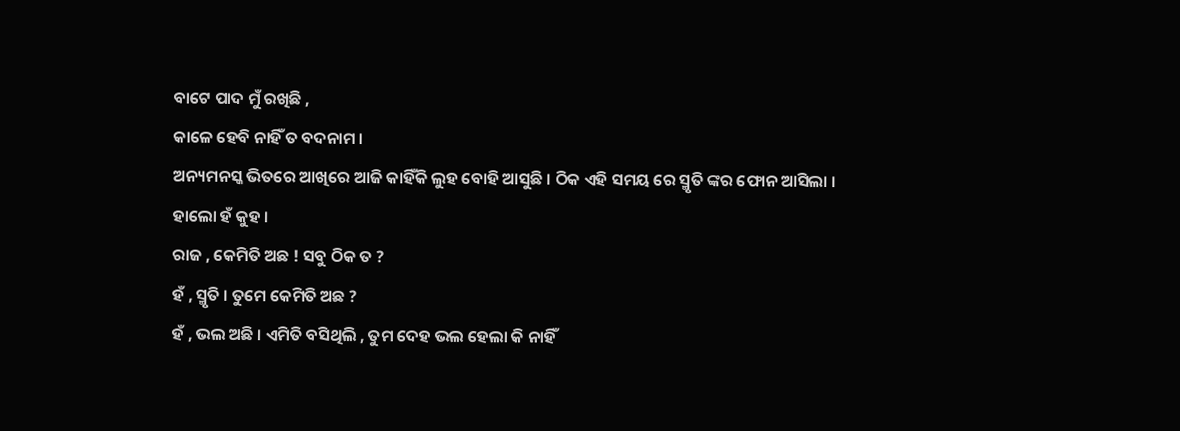ବାଟେ ପାଦ ମୁଁ ରଖିଛି ,
କାଳେ ହେବି ନାହିଁ ତ ବଦନାମ ।
ଅନ୍ୟମନସ୍କ ଭିତରେ ଆଖିରେ ଆଜି କାହିଁକି ଲୁହ ବୋହି ଆସୁଛି । ଠିକ ଏହି ସମୟ ରେ ସ୍ମୃତି ଙ୍କର ଫୋନ ଆସିଲା ।
ହାଲୋ ହଁ କୁହ ।
ରାଜ , କେମିତି ଅଛ ! ସବୁ ଠିକ ତ ?
ହଁ , ସ୍ମୃତି । ତୁମେ କେମିତି ଅଛ ?
ହଁ , ଭଲ ଅଛି । ଏମିତି ବସିଥିଲି , ତୁମ ଦେହ ଭଲ ହେଲା କି ନାହିଁ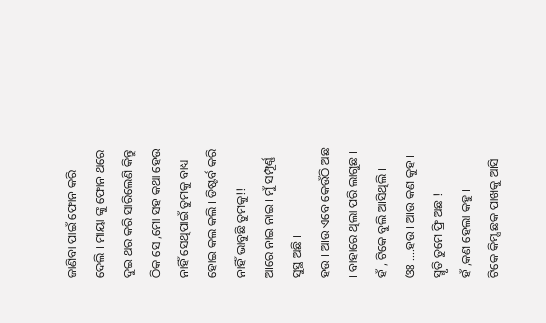ଜାଣିବା ପାଇଁ ଫୋନ କରି ଦେଲି । ମାୟା ଙ୍କୁ ଫୋନ ଥରେ ଦୁଇ ଥର କରି ସାରିଲେଣି କିନ୍ତୁ ଠିକ ସେ ,ମୋ ସହ କଥା ହେଉ ନାହିଁ ସେଥିପାଇଁ ତୁମକୁ ବାଧ୍ୟ ହୋଇ କଲ କଲି । ଡିଷ୍ଟର୍ବ କରି ନାହିଁ ଭାବୁଛି ତୁମକୁ!!
ଆରେ ନାଇ ନାଇ । ମୁଁ ସମ୍ପୂର୍ଣ୍ଣ ସୁସ୍ଥ ଅଛି ।
ହଉ । ଆଉ ଏବେ କେଉଁଠି ଅଛ । ବାହାରେ ଥିଲା ପରି ଲାଗୁଛ ।
ହଁ , ଟିକେ ବୁଲି ଆସିଥିଲି ।
ଓଃ ....ହଉ । ଆଉ କଣ କୁହ ।
ସ୍ମୃତି ତୁମେ ଫ୍ରି ଅଛ !
ହଁ ,କଣ ହେଲା କହୁ ।
ଟିକେ କିମ୍ସ ଛକ ପାଖକୁ ଆସି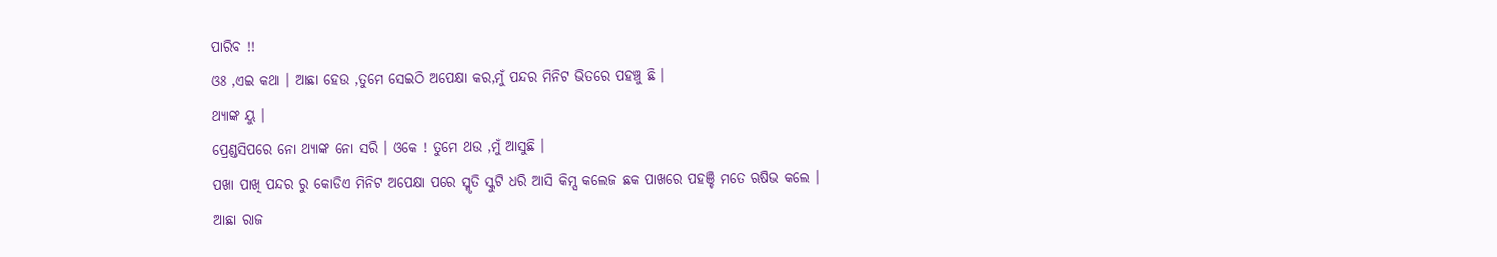ପାରିବ !!
ଓଃ ,ଏଇ କଥା । ଆଛା ହେଉ ,ତୁମେ ସେଇଠି ଅପେକ୍ଷା କର,ମୁଁ ପନ୍ଦର ମିନିଟ ଭିତରେ ପହଞ୍ଚୁ ଛି ।
ଥ୍ୟାଙ୍କ ୟୁ ।
ପ୍ରେଣ୍ଡସିପରେ ନୋ ଥ୍ୟାଙ୍କ ନୋ ସରି । ଓକେ ! ତୁମେ ଥଉ ,ମୁଁ ଆସୁଛି ।
ପଖା ପାଖି ପନ୍ଦର ରୁ କୋଡିଏ ମିନିଟ ଅପେକ୍ଷା ପରେ ସ୍ମୃତି ସ୍କୁଟି ଧରି ଆସି କିମ୍ସ କଲେଜ ଛକ ପାଖରେ ପହଞ୍ଚି ମତେ ଋଷିଭ କଲେ ।
ଆଛା ରାଜ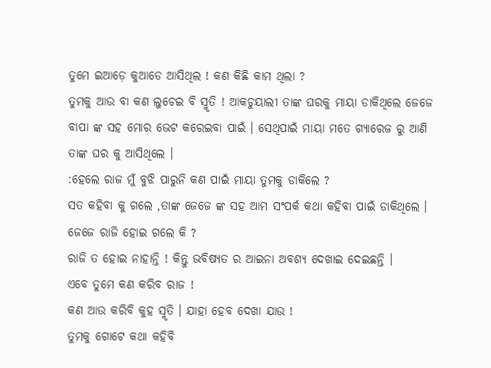ତୁମେ ଇଆଡ଼େ କୁଆଡେ ଆସିଥିଲ ! କଣ କିଛି କାମ ଥିଲା ?
ତୁମକୁ ଆଉ ବା କଣ ଲୁଚେଇ ବି ସ୍ମୃତି ! ଆକଚୁୟାଲୀ ତାଙ୍କ ଘରକୁ ମାୟା ଡାକିଥିଲେ ଜେଜେ ବାପା ଙ୍କ ସହ ମୋର ଭେଟ କରେଇବା ପାଇଁ । ସେଥିପାଇଁ ମାୟା ମତେ ଗ୍ୟାରେଜ ରୁ ଆଣି ତାଙ୍କ ଘର କୁ ଆସିଥିଲେ ।
:ହେଲେ ରାଜ ମୁଁ ବୁଝି ପାରୁନି କଣ ପାଇଁ ମାୟା ତୁମକୁ ଡାକିଲେ ?
ସତ କହିବା କୁ ଗଲେ ,ତାଙ୍କ ଜେଜେ ଙ୍କ ସହ ଆମ ସଂପର୍କ କଥା କହିବା ପାଇଁ ଡାକିଥିଲେ ।
ଜେଜେ ରାଜି ହୋଇ ଗଲେ କି ?
ରାଜି ତ ହୋଇ ନାହାନ୍ତି ! କିନ୍ତୁ ଭବିଷ୍ୟତ ର ଆଇନା ଅବଶ୍ୟ ଦେଖାଇ ଦେଇଛନ୍ତି ।
ଏବେ ତୁମେ କଣ କରିବ ରାଜ !
କଣ ଆଉ କରିବି କୁହ ସ୍ମୃତି । ଯାହା ହେବ ଦେଖା ଯାଉ !
ତୁମକୁ ଗୋଟେ କଥା କହିବି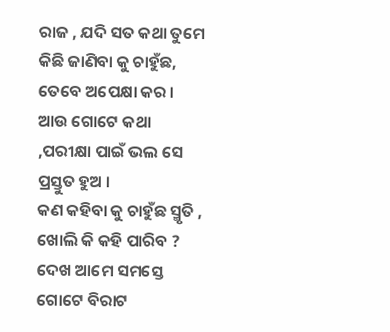ରାଜ , ଯଦି ସତ କଥା ତୁମେ କିଛି ଜାଣିବା କୁ ଚାହୁଁଛ, ତେବେ ଅପେକ୍ଷା କର । ଆଉ ଗୋଟେ କଥା ,ପରୀକ୍ଷା ପାଇଁ ଭଲ ସେ ପ୍ରସ୍ତୁତ ହୁଅ ।
କଣ କହିବା କୁ ଚାହୁଁଛ ସ୍ମୃତି , ଖୋଲି କି କହି ପାରିବ ?
ଦେଖ ଆମେ ସମସ୍ତେ ଗୋଟେ ବିରାଟ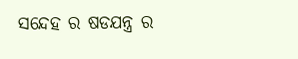ସନ୍ଦେହ ର ଷଡଯନ୍ତ୍ର ର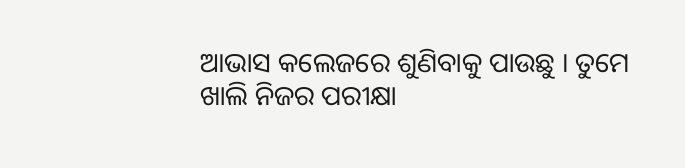ଆଭାସ କଲେଜରେ ଶୁଣିବାକୁ ପାଉଛୁ । ତୁମେ ଖାଲି ନିଜର ପରୀକ୍ଷା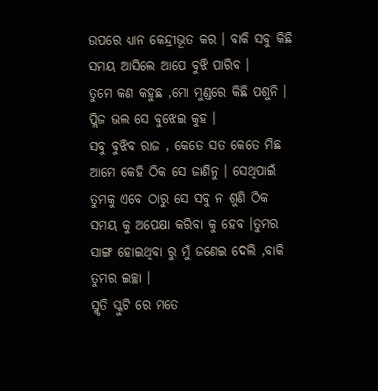ଉପରେ ଧ୍ୟାନ କେନ୍ଦ୍ରୀଭୂତ କର । ବାକି ସବୁ କିଛି ସମୟ ଆସିଲେ ଆପେ ବୁଝି ପାରିବ ।
ତୁମେ କଣ କହୁଛ ,ମୋ ମୁଣ୍ଡରେ କିଛି ପଶୁନି । ପ୍ଲିଜ ଭଲ ସେ ବୁଝେଇ କୁହ ।
ସବୁ ବୁଝିବ ରାଜ , କେତେ ସତ କେତେ ମିଛ ଆମେ କେହି ଠିକ ସେ ଜାଣିନୁ । ସେଥିପାଇଁ ତୁମକୁ ଏବେ ଠାରୁ ସେ ସବୁ ନ ଶୁଣି ଠିକ ସମୟ କୁ ଅପେକ୍ଷା କରିବା କୁ ହେବ ।ତୁମର ସାଙ୍ଗ ହୋଇଥିବା ରୁ ମୁଁ ଜଣେଇ ଦେଲି ,ବାକି ତୁମର ଇଚ୍ଛା ।
ସ୍ମୃତି ସ୍କୁଟି ରେ ମତେ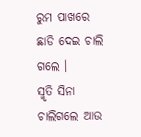ରୁମ ପାଖରେ ଛାଡି ଦେଇ ଚାଲି ଗଲେ ।
ସ୍ମୃତି ସିନା ଚାଲିଗଲେ ଆଉ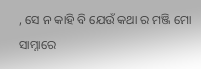, ସେ ନ କାହି ବି ଯେଉଁ କଥା ର ମଞ୍ଜି ମୋ ସାମ୍ନାରେ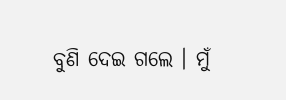ବୁଣି ଦେଇ ଗଲେ । ମୁଁ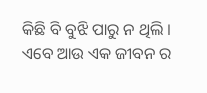କିଛି ବି ବୁଝି ପାରୁ ନ ଥିଲି ।
ଏବେ ଆଉ ଏକ ଜୀବନ ର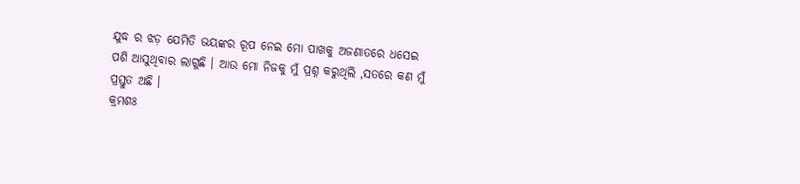ଯୁଦ୍ଧ ର ଝଡ଼ ଯେମିତି ଭୟଙ୍କର ରୂପ ନେଇ ମୋ ପାଖକୁ ଅଜଣାତରେ ଧସେଇ ପଶି ଆସୁଥିବାର ଲାଗୁଛି । ଆଉ ମୋ ନିଜକୁ ମୁଁ ପ୍ରଶ୍ନ କରୁଥିଲି ,ସତରେ କଣ ମୁଁ ପ୍ରସ୍ତୁତ ଅଛି ।
କ୍ରମଶଃ